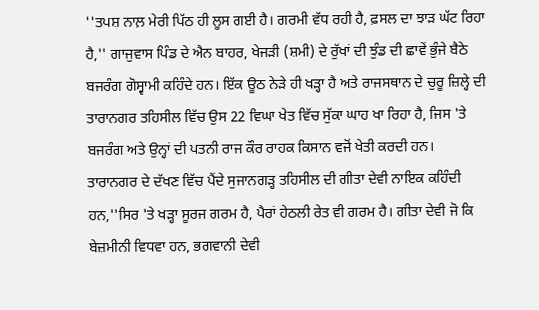''ਤਪਸ਼ ਨਾਲ਼ ਮੇਰੀ ਪਿੱਠ ਹੀ ਲੂਸ ਗਈ ਹੈ। ਗਰਮੀ ਵੱਧ ਰਹੀ ਹੈ, ਫ਼ਸਲ ਦਾ ਝਾੜ ਘੱਟ ਰਿਹਾ ਹੈ,'' ਗਾਜੁਵਾਸ ਪਿੰਡ ਦੇ ਐਨ ਬਾਹਰ, ਖੇਜੜੀ (ਸ਼ਮੀ) ਦੇ ਰੁੱਖਾਂ ਦੀ ਝੁੰਡ ਦੀ ਛਾਵੇਂ ਭੁੰਜੇ ਬੈਠੇ ਬਜਰੰਗ ਗੋਸ੍ਵਾਮੀ ਕਹਿੰਦੇ ਹਨ। ਇੱਕ ਊਠ ਨੇੜੇ ਹੀ ਖੜ੍ਹਾ ਹੈ ਅਤੇ ਰਾਜਸਥਾਨ ਦੇ ਚੁਰੂ ਜ਼ਿਲ੍ਹੇ ਦੀ ਤਾਰਾਨਗਰ ਤਹਿਸੀਲ ਵਿੱਚ ਉਸ 22 ਵਿਘਾ ਖੇਤ ਵਿੱਚ ਸੁੱਕਾ ਘਾਹ ਖਾ ਰਿਹਾ ਹੈ, ਜਿਸ 'ਤੇ ਬਜਰੰਗ ਅਤੇ ਉਨ੍ਹਾਂ ਦੀ ਪਤਨੀ ਰਾਜ ਕੌਰ ਰਾਹਕ ਕਿਸਾਨ ਵਜੋਂ ਖੇਤੀ ਕਰਦੀ ਹਨ।
ਤਾਰਾਨਗਰ ਦੇ ਦੱਖਣ ਵਿੱਚ ਪੈਂਦੇ ਸੁਜਾਨਗੜ੍ਹ ਤਹਿਸੀਲ ਦੀ ਗੀਤਾ ਦੇਵੀ ਨਾਇਕ ਕਹਿੰਦੀ ਹਨ,''ਸਿਰ 'ਤੇ ਖੜ੍ਹਾ ਸੂਰਜ ਗਰਮ ਹੈ, ਪੈਰਾਂ ਹੇਠਲੀ ਰੇਤ ਵੀ ਗਰਮ ਹੈ। ਗੀਤਾ ਦੇਵੀ ਜੋ ਕਿ ਬੇਜ਼ਮੀਨੀ ਵਿਧਵਾ ਹਨ, ਭਗਵਾਨੀ ਦੇਵੀ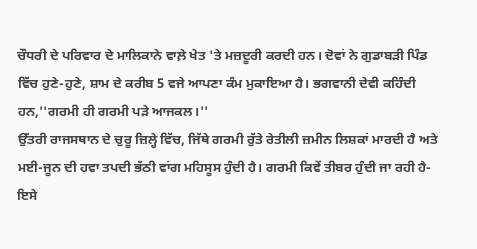ਚੌਧਰੀ ਦੇ ਪਰਿਵਾਰ ਦੇ ਮਾਲਿਕਾਨੇ ਵਾਲ਼ੇ ਖੇਤ 'ਤੇ ਮਜ਼ਦੂਰੀ ਕਰਦੀ ਹਨ। ਦੋਵਾਂ ਨੇ ਗੁਡਾਬੜੀ ਪਿੰਡ ਵਿੱਚ ਹੁਣੇ-ਹੁਣੇ, ਸ਼ਾਮ ਦੇ ਕਰੀਬ 5 ਵਜੇ ਆਪਣਾ ਕੰਮ ਮੁਕਾਇਆ ਹੈ। ਭਗਵਾਨੀ ਦੇਵੀ ਕਹਿੰਦੀ ਹਨ,''ਗਰਮੀ ਹੀ ਗਰਮੀ ਪੜੇ ਆਜਕਲ।''
ਉੱਤਰੀ ਰਾਜਸਥਾਨ ਦੇ ਚੁਰੂ ਜ਼ਿਲ੍ਹੇ ਵਿੱਚ, ਜਿੱਥੇ ਗਰਮੀ ਰੁੱਤੇ ਰੇਤੀਲੀ ਜ਼ਮੀਨ ਲਿਸ਼ਕਾਂ ਮਾਰਦੀ ਹੈ ਅਤੇ ਮਈ-ਜੂਨ ਦੀ ਹਵਾ ਤਪਦੀ ਭੱਠੀ ਵਾਂਗ ਮਹਿਸੂਸ ਹੁੰਦੀ ਹੈ। ਗਰਮੀ ਕਿਵੇਂ ਤੀਬਰ ਹੁੰਦੀ ਜਾ ਰਹੀ ਹੈ-ਇਸੇ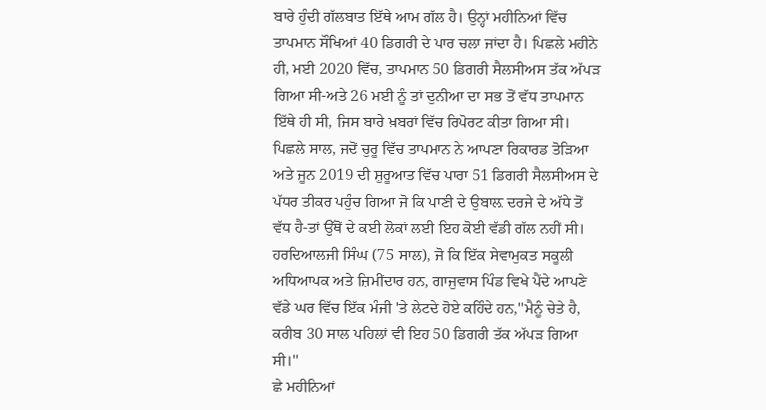ਬਾਰੇ ਹੁੰਦੀ ਗੱਲਬਾਤ ਇੱਥੇ ਆਮ ਗੱਲ ਹੈ। ਉਨ੍ਹਾਂ ਮਹੀਨਿਆਂ ਵਿੱਚ ਤਾਪਮਾਨ ਸੌਖਿਆਂ 40 ਡਿਗਰੀ ਦੇ ਪਾਰ ਚਲਾ ਜਾਂਦਾ ਹੈ। ਪਿਛਲੇ ਮਹੀਨੇ ਹੀ, ਮਈ 2020 ਵਿੱਚ, ਤਾਪਮਾਨ 50 ਡਿਗਰੀ ਸੈਲਸੀਅਸ ਤੱਕ ਅੱਪੜ ਗਿਆ ਸੀ-ਅਤੇ 26 ਮਈ ਨੂੰ ਤਾਂ ਦੁਨੀਆ ਦਾ ਸਭ ਤੋਂ ਵੱਧ ਤਾਪਮਾਨ ਇੱਥੇ ਹੀ ਸੀ, ਜਿਸ ਬਾਰੇ ਖ਼ਬਰਾਂ ਵਿੱਚ ਰਿਪੋਰਟ ਕੀਤਾ ਗਿਆ ਸੀ।
ਪਿਛਲੇ ਸਾਲ, ਜਦੋਂ ਚੁਰੂ ਵਿੱਚ ਤਾਪਮਾਨ ਨੇ ਆਪਣਾ ਰਿਕਾਰਡ ਤੋੜਿਆ ਅਤੇ ਜੂਨ 2019 ਦੀ ਸ਼ੁਰੂਆਤ ਵਿੱਚ ਪਾਰਾ 51 ਡਿਗਰੀ ਸੈਲਸੀਅਸ ਦੇ ਪੱਧਰ ਤੀਕਰ ਪਹੁੰਚ ਗਿਆ ਜੋ ਕਿ ਪਾਣੀ ਦੇ ਉਬਾਲ਼ ਦਰਜੇ ਦੇ ਅੱਧੇ ਤੋਂ ਵੱਧ ਹੈ-ਤਾਂ ਉੱਥੋਂ ਦੇ ਕਈ ਲੋਕਾਂ ਲਈ ਇਹ ਕੋਈ ਵੱਡੀ ਗੱਲ ਨਹੀਂ ਸੀ। ਹਰਦਿਆਲਜੀ ਸਿੰਘ (75 ਸਾਲ), ਜੋ ਕਿ ਇੱਕ ਸੇਵਾਮੁਕਤ ਸਕੂਲੀ ਅਧਿਆਪਕ ਅਤੇ ਜ਼ਿਮੀਂਦਾਰ ਹਨ, ਗਾਜੁਵਾਸ ਪਿੰਡ ਵਿਖੇ ਪੈਂਦੇ ਆਪਣੇ ਵੱਡੇ ਘਰ ਵਿੱਚ ਇੱਕ ਮੰਜੀ 'ਤੇ ਲੇਟਦੇ ਹੋਏ ਕਹਿੰਦੇ ਹਨ,''ਮੈਨੂੰ ਚੇਤੇ ਹੈ, ਕਰੀਬ 30 ਸਾਲ ਪਹਿਲਾਂ ਵੀ ਇਹ 50 ਡਿਗਰੀ ਤੱਕ ਅੱਪੜ ਗਿਆ ਸੀ।''
ਛੇ ਮਹੀਨਿਆਂ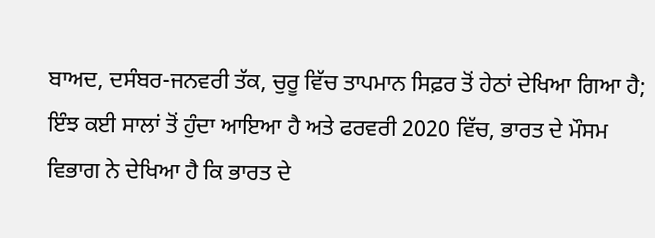ਬਾਅਦ, ਦਸੰਬਰ-ਜਨਵਰੀ ਤੱਕ, ਚੁਰੂ ਵਿੱਚ ਤਾਪਮਾਨ ਸਿਫ਼ਰ ਤੋਂ ਹੇਠਾਂ ਦੇਖਿਆ ਗਿਆ ਹੈ; ਇੰਝ ਕਈ ਸਾਲਾਂ ਤੋਂ ਹੁੰਦਾ ਆਇਆ ਹੈ ਅਤੇ ਫਰਵਰੀ 2020 ਵਿੱਚ, ਭਾਰਤ ਦੇ ਮੌਸਮ ਵਿਭਾਗ ਨੇ ਦੇਖਿਆ ਹੈ ਕਿ ਭਾਰਤ ਦੇ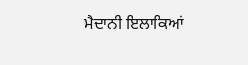ਮੈਦਾਨੀ ਇਲਾਕਿਆਂ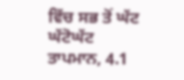ਵਿੱਚ ਸਭ ਤੋਂ ਘੱਟ ਘੱਟੋਘੱਟ ਤਾਪਮਾਨ, 4.1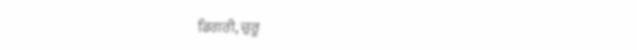ਡਿਗਰੀ, ਚੁਰੂ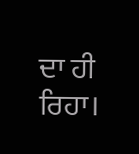ਦਾ ਹੀ ਰਿਹਾ।